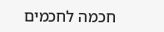חכמה לחכמים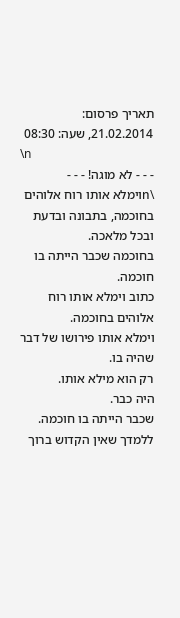תאריך פרסום: 21.02.2014, שעה: 08:30
\n
- - - לא מוגה! - - -
\nוימלא אותו רוח אלוהים בחוכמה, בתבונה ובדעת ובכל מלאכה.
בחוכמה שכבר הייתה בו חוכמה.
כתוב וימלא אותו רוח אלוהים בחוכמה.
וימלא אותו פירושו של דבר שהיה בו.
רק הוא מילא אותו.
היה כבר.
שכבר הייתה בו חוכמה.
ללמדך שאין הקדוש ברוך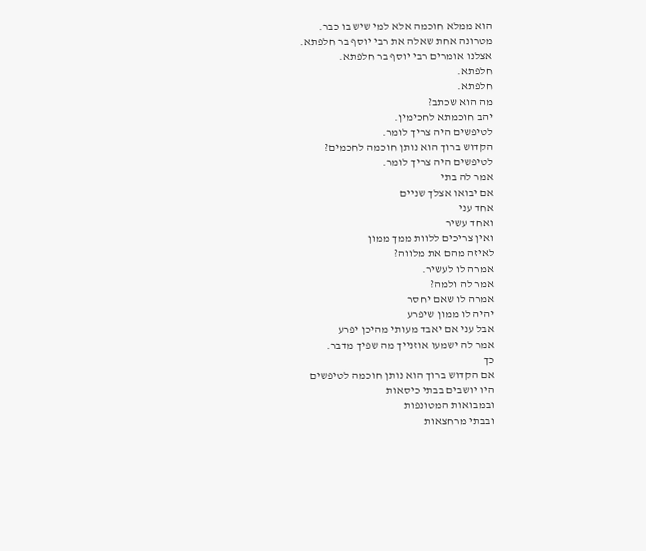הוא ממלא חוכמה אלא למי שיש בו כבר.
מטרונה אחת שאלה את רבי יוסף בר חלפתא.
אצלנו אומרים רבי יוסף בר חלפתא.
חלפתא.
חלפתא.
מה הוא שכתב?
יהב חוכמתא לחכימין.
לטיפשים היה צריך לומר.
הקדוש ברוך הוא נותן חוכמה לחכמים?
לטיפשים היה צריך לומר.
אמר לה בתי
אם יבואו אצלך שניים
אחד עני
ואחד עשיר
ואין צריכים ללוות ממך ממון
לאיזה מהם את מלווה?
אמרה לו לעשיר.
אמר לה ולמה?
אמרה לו שאם יחסר
יהיה לו ממון שיפרע
אבל עני אם יאבד מעותי מהיכן יפרע
אמר לה ישמעו אוזנייך מה שפיך מדבר.
כך
אם הקדוש ברוך הוא נותן חוכמה לטיפשים
היו יושבים בבתי כיסאות
ובמבואות המטונפות
ובבתי מרחצאות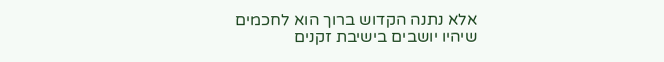אלא נתנה הקדוש ברוך הוא לחכמים
שיהיו יושבים בישיבת זקנים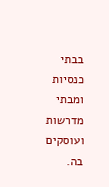בבתי כנסיות
ומבתי מדרשות ועוסקים בה.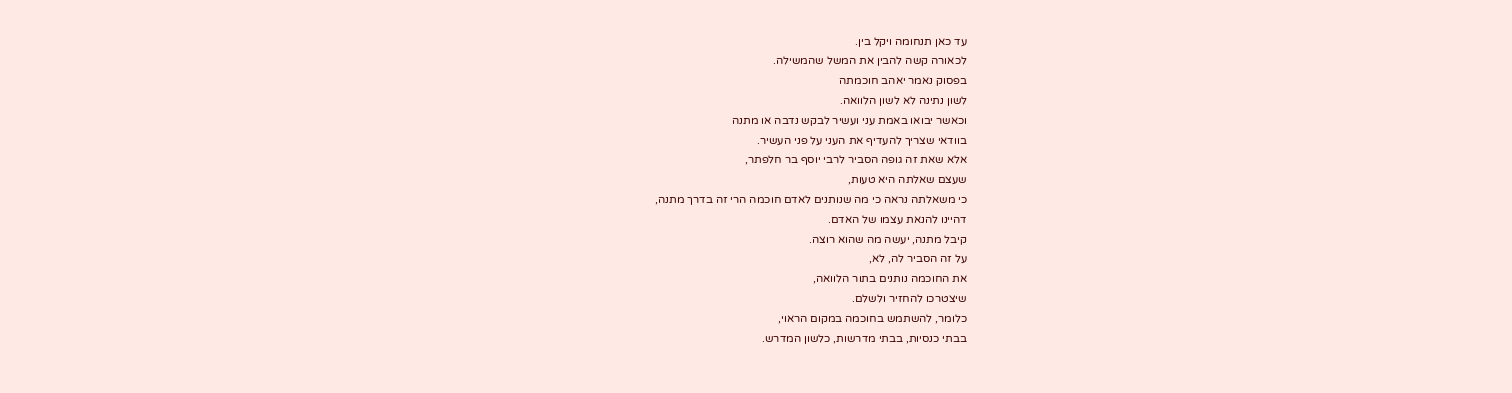עד כאן תנחומה ויקל בין.
לכאורה קשה להבין את המשל שהמשילה.
בפסוק נאמר יאהב חוכמתה
לשון נתינה לא לשון הלוואה.
וכאשר יבואו באמת עני ועשיר לבקש נדבה או מתנה
בוודאי שצריך להעדיף את העני על פני העשיר.
אלא שאת זה גופה הסביר לרבי יוסף בר חלפתר,
שעצם שאלתה היא טעות,
כי משאלתה נראה כי מה שנותנים לאדם חוכמה הרי זה בדרך מתנה,
דהיינו להנאת עצמו של האדם.
קיבל מתנה, יעשה מה שהוא רוצה.
על זה הסביר לה, לא,
את החוכמה נותנים בתור הלוואה,
שיצטרכו להחזיר ולשלם.
כלומר, להשתמש בחוכמה במקום הראוי,
בבתי כנסיות, בבתי מדרשות, כלשון המדרש.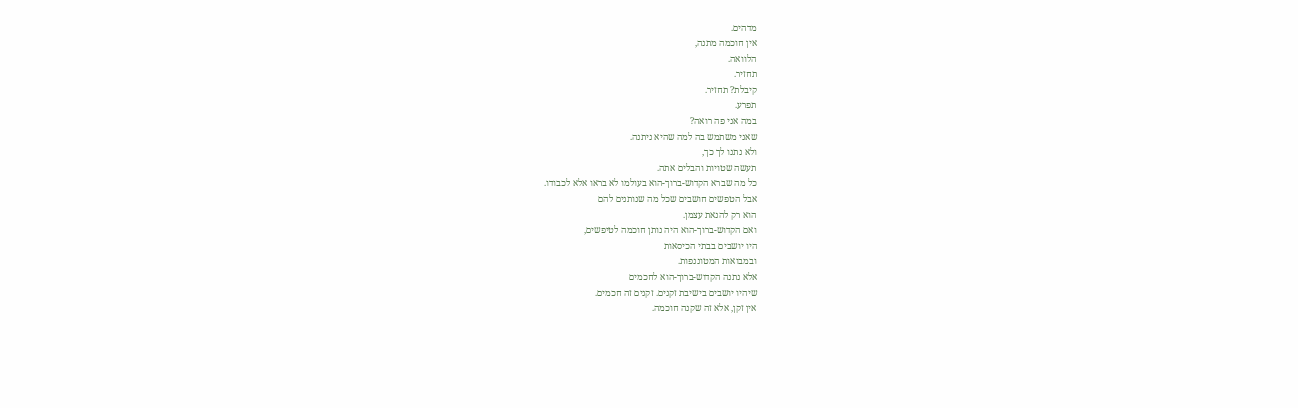מדהים.
אין חוכמה מתנה,
הלוואה.
תחזיר.
קיבלת? תחזיר.
תפרע.
במה אני פה רואה?
שאני משתמש בה למה שהיא ניתנה.
ולא נתנו לך כך,
תעשה שטויות והבלים אתה.
כל מה שברא הקדוש-ברוך-הוא בעולמו לא בראו אלא לכבודו.
אבל הטפשים חושבים שכל מה שנותנים להם
הוא רק להנאת עצמן.
ואם הקדוש-ברוך-הוא היה נותן חוכמה לטיפשים,
היו יושבים בבתי הכיסאות
ובמבואות המטוננפות.
אלא נתנה הקדוש-ברוך-הוא לחכמים
שיהיו יושבים בישיבת זקנים. זקנים זה חכמים.
אין זקן, אלא זה שקנה חוכמה.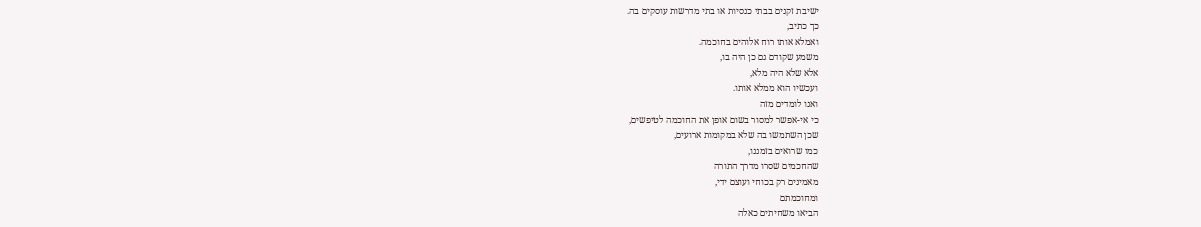ישיבת זקנים בבתי כנסיות או בתי מדרשות עוסקים בה.
כך כתיב,
ואמלא אותו רוח אלוהים בחוכמה.
משמע שקודם גם כן היה בו,
אלא שלא היה מלא,
ועכשיו הוא ממלא אותו.
ואנו לומדים מזה
כי אי-אפשר למסור בשום אופן את החוכמה לטיפשים,
שכן השתמשו בה שלא במקומות ארועים,
כמו שרואים בזמננו,
שהחכמים שסרו מדרך התורה
מאמינים רק בכוחי ועוצם ידי,
ומחוכמתם
הביאו משחיתים כאלה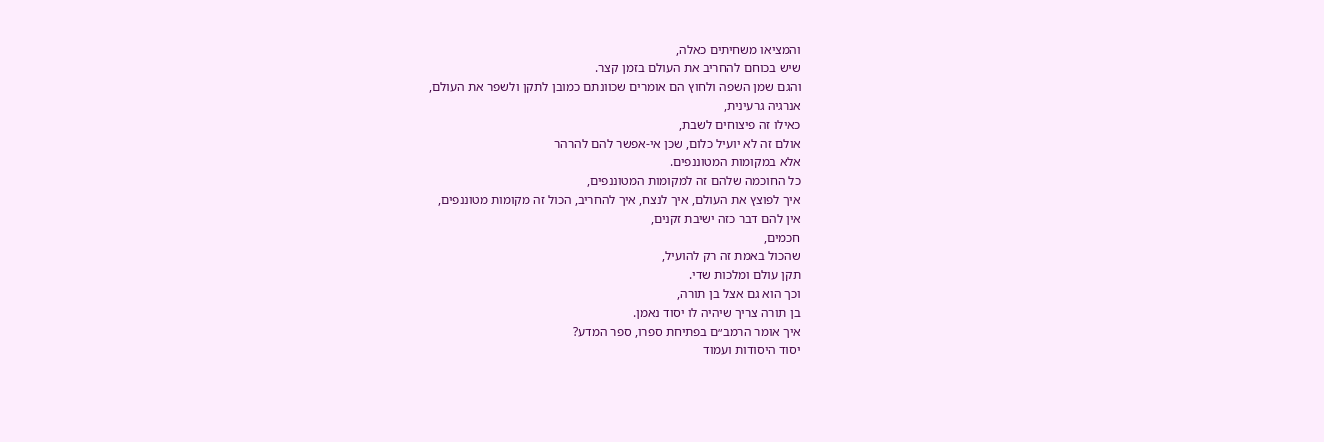והמציאו משחיתים כאלה,
שיש בכוחם להחריב את העולם בזמן קצר.
והגם שמן השפה ולחוץ הם אומרים שכוונתם כמובן לתקן ולשפר את העולם,
אנרגיה גרעינית,
כאילו זה פיצוחים לשבת,
אולם זה לא יועיל כלום, שכן אי-אפשר להם להרהר
אלא במקומות המטוננפים.
כל החוכמה שלהם זה למקומות המטוננפים,
איך לפוצץ את העולם, איך לנצח, איך להחריב, הכול זה מקומות מטוננפים,
אין להם דבר כזה ישיבת זקנים,
חכמים,
שהכול באמת זה רק להועיל,
תקן עולם ומלכות שדי.
וכך הוא גם אצל בן תורה,
בן תורה צריך שיהיה לו יסוד נאמן.
איך אומר הרמב״ם בפתיחת ספרו, ספר המדע?
יסוד היסודות ועמוד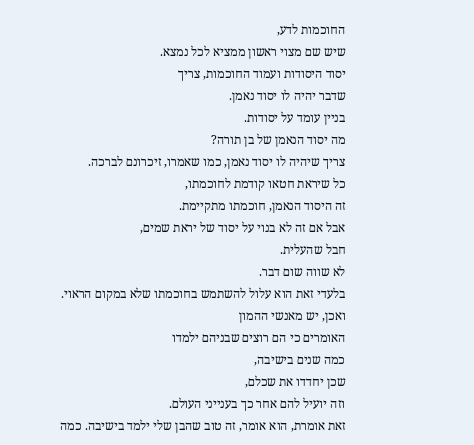החוכמות לדע,
שיש שם מצוי ראשון ממציא לכל נמצא.
יסוד היסודות ועמוד החוכמות, צריך
שדבר יהיה לו יסוד נאמן.
בניין עומד על יסודות.
מה יסוד הנאמן של בן תורה?
צריך שיהיה לו יסוד נאמן, כמו שאמרו, זיכרונם לברכה.
כל שיראת חטאו קודמת לחוכמתו,
זה היסוד הנאמן, חוכמתו מתקיימת.
אבל אם זה לא בנוי על יסוד של יראת שמים,
חבל שהעלית.
לא שווה שום דבר.
בלעדי זאת הוא עלול להשתמש בחוכמתו שלא במקום הראוי.
ואכן, יש מאנשי ההמון
האומרים כי הם רוצים שבניהם ילמדו
כמה שנים בישיבה,
שכן יחדדו את שכלם,
וזה יועיל להם אחר כך בענייני העולם.
זאת אומרת, הוא אומר, זה טוב שהבן שלי ילמד בישיבה. כמה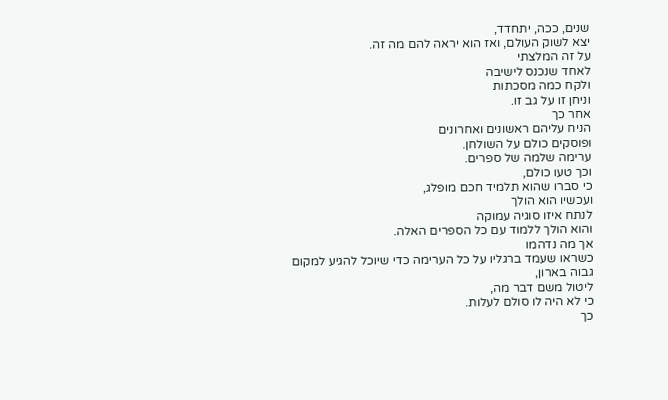שנים, ככה, יתחדד,
יצא לשוק העולם, ואז הוא יראה להם מה זה.
על זה המלצתי
לאחד שנכנס לישיבה
ולקח כמה מסכתות
וניחן זו על גב זו.
אחר כך
הניח עליהם ראשונים ואחרונים
ופוסקים כולם על השולחן.
ערימה שלמה של ספרים.
וכך טעו כולם,
כי סברו שהוא תלמיד חכם מופלג,
ועכשיו הוא הולך
לנתח איזו סוגיה עמוקה
והוא הולך ללמוד עם כל הספרים האלה.
אך מה נדהמו
כשראו שעמד ברגליו על כל הערימה כדי שיוכל להגיע למקום גבוה בארון,
ליטול משם דבר מה,
כי לא היה לו סולם לעלות.
כך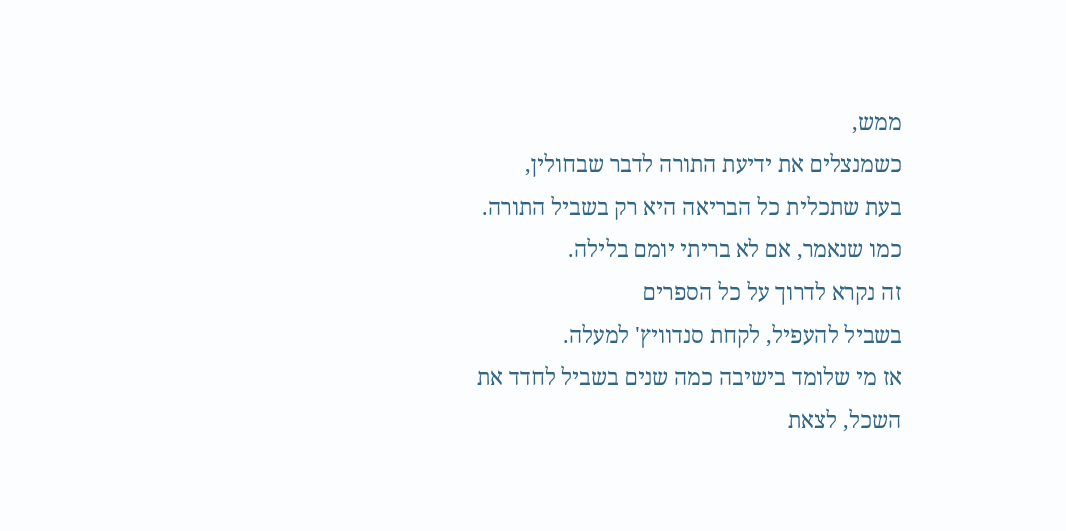ממש,
כשמנצלים את ידיעת התורה לדבר שבחולין,
בעת שתכלית כל הבריאה היא רק בשביל התורה.
כמו שנאמר, אם לא בריתי יומם בלילה.
זה נקרא לדרוך על כל הספרים
בשביל להעפיל, לקחת סנדוויץ' למעלה.
אז מי שלומד בישיבה כמה שנים בשביל לחדד את השכל, לצאת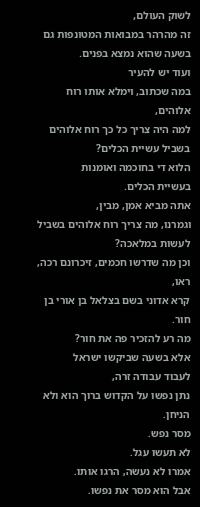לשוק העולם,
זה מהרהר במבואות המטונפות גם בשעה שהוא נמצא בפנים.
ועוד יש להעיר
במה שכתוב, וימלא אותו רוח אלוהים,
למה היה צריך כל כך רוח אלוהים
בשביל עשיית הכלים?
הלוא די בחוכמה ואומנות
בעשיית הכלים.
אתה מביא אמן, מבין,
וגמרנו, מה צריך רוח אלוהים בשביל לעשות במלאכה?
וכן מה שדרשו חכמים, זיכרונם רכה,
ראו,
קרא אדוני בשם בצלאל בן אורי בן חור.
מה רע להזכיר פה את חור?
אלא בשעה שביקשו ישראל
לעבוד עבודה זרה,
נתן נפשו על הקדוש ברוך הוא ולא הניחן.
מסר נפש.
לא תעשו עגל.
אמרו לא נעשה, הרגו אותו.
אבל הוא מסר את נפשו.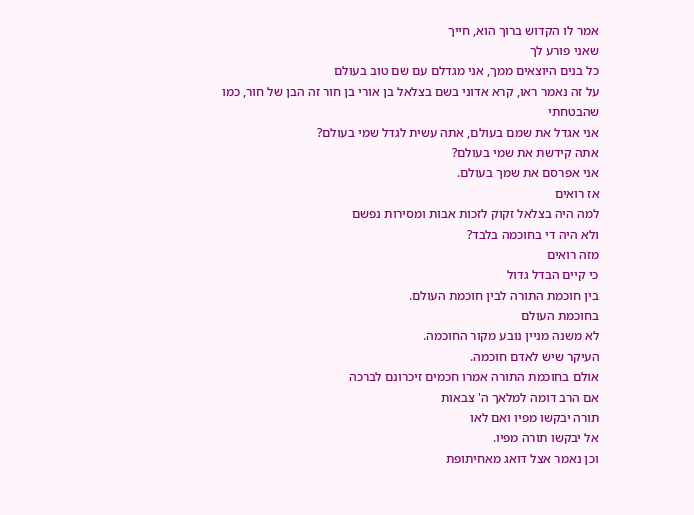אמר לו הקדוש ברוך הוא, חייך
שאני פורע לך
כל בנים היוצאים ממך, אני מגדלם עם שם טוב בעולם
על זה נאמר ראו, קרא אדוני בשם בצלאל בן אורי בן חור זה הבן של חור, כמו שהבטחתי
אני אגדל את שמם בעולם, אתה עשית לגדל שמי בעולם?
אתה קידשת את שמי בעולם?
אני אפרסם את שמך בעולם.
אז רואים
למה היה בצלאל זקוק לזכות אבות ומסירות נפשם
ולא היה די בחוכמה בלבד?
מזה רואים
כי קיים הבדל גדול
בין חוכמת התורה לבין חוכמת העולם.
בחוכמת העולם
לא משנה מניין נובע מקור החוכמה.
העיקר שיש לאדם חוכמה.
אולם בחוכמת התורה אמרו חכמים זיכרונם לברכה
אם הרב דומה למלאך ה' צבאות
תורה יבקשו מפיו ואם לאו
אל יבקשו תורה מפיו.
וכן נאמר אצל דואג מאחיתופת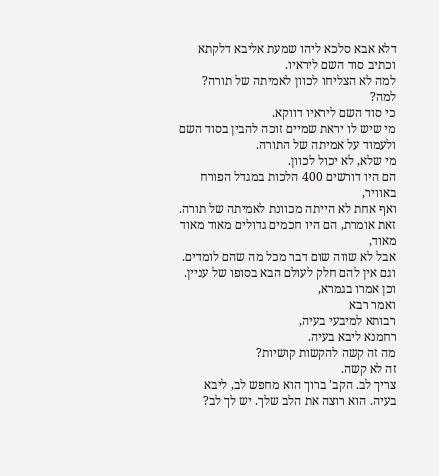דלא אבא סלכא ליהו שמעת אליבא דלקתא
וכתיב סוד השם ליראיו.
למה לא הצליחו לכוון לאמיתה של תורה?
למה?
כי סוד השם ליראיו דווקא.
מי שיש לו יראת שמיים זוכה להבין בסוד השם ולעמוד על אמיתה של התורה.
מי שלא, לא יכול לכוון.
הם היו דורשים 400 הלכות במגדל הפורח באוויר,
ואף אחת לא הייתה מכוונת לאמיתה של תורה.
זאת אומרת, הם היו חכמים גדולים מאוד מאוד מאוד,
אבל לא שווה שום דבר מכל מה שהם לומדים.
וגם אין להם חלק לעולם הבא בסופו של עניין.
וכן אמרו בגמרא,
ואמר רבא
רבותא למיבעי בעיה,
רחמנא ליבא בעיה.
מה זה קשה להקשות קושיות?
זה לא קשה.
צריך לב. הקב' ברוך הוא מחפש לב, ליבא בעיה. הוא רוצה את הלב שלך. יש לך לב?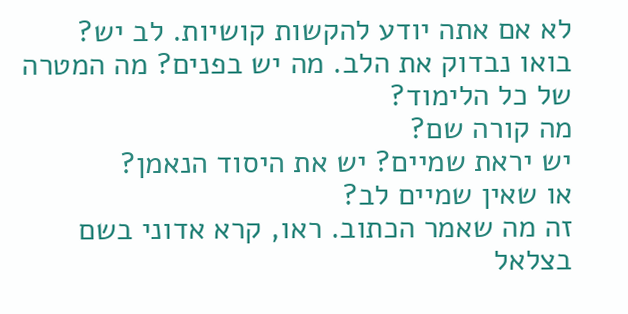לא אם אתה יודע להקשות קושיות. לב יש?
בואו נבדוק את הלב. מה יש בפנים? מה המטרה של כל הלימוד?
מה קורה שם?
יש יראת שמיים? יש את היסוד הנאמן?
או שאין שמיים לב?
זה מה שאמר הכתוב. ראו, קרא אדוני בשם בצלאל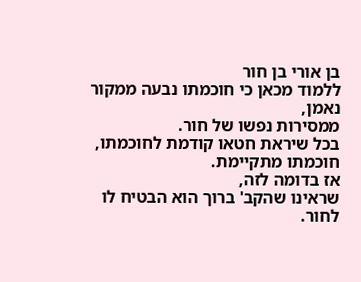בן אורי בן חור
ללמוד מכאן כי חוכמתו נבעה ממקור נאמן,
ממסירות נפשו של חור.
בכל שיראת חטאו קודמת לחוכמתו,
חוכמתו מתקיימת.
אז בדומה לזה,
שראינו שהקב' ברוך הוא הבטיח לו
לחור.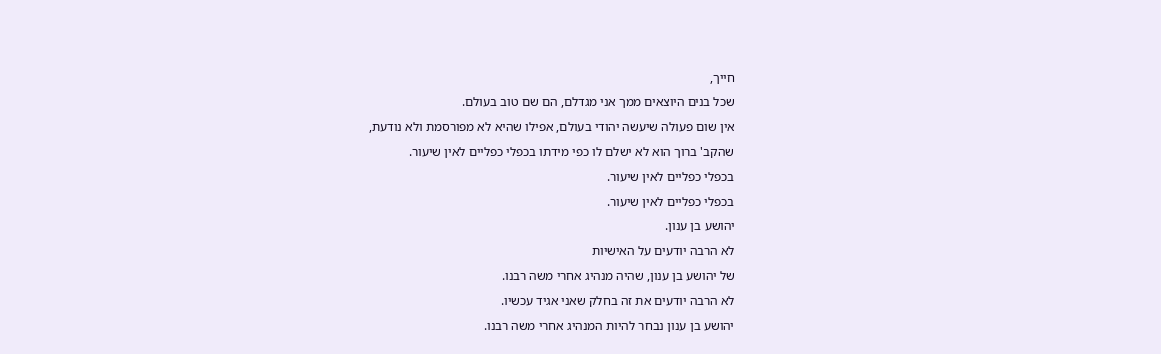חייך,
שכל בנים היוצאים ממך אני מגדלם, הם שם טוב בעולם.
אין שום פעולה שיעשה יהודי בעולם, אפילו שהיא לא מפורסמת ולא נודעת,
שהקב' ברוך הוא לא ישלם לו כפי מידתו בכפלי כפליים לאין שיעור.
בכפלי כפליים לאין שיעור.
בכפלי כפליים לאין שיעור.
יהושע בן ענון.
לא הרבה יודעים על האישיות
של יהושע בן ענון, שהיה מנהיג אחרי משה רבנו.
לא הרבה יודעים את זה בחלק שאני אגיד עכשיו.
יהושע בן ענון נבחר להיות המנהיג אחרי משה רבנו.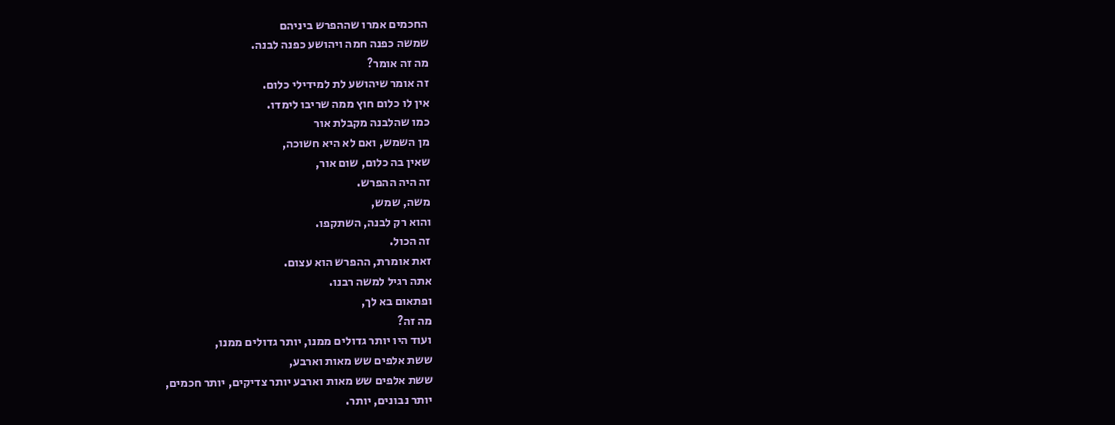החכמים אמרו שההפרש ביניהם
שמשה כפנה חמה ויהושע כפנה לבנה.
מה זה אומר?
זה אומר שיהושע לת למידילי כלום.
אין לו כלום חוץ ממה שריבו לימדו.
כמו שהלבנה מקבלת אור
מן השמש, ואם לא היא חשוכה,
שאין בה כלום, שום אור,
זה היה ההפרש.
משה, שמש,
והוא רק לבנה, השתקפו.
זה הכול.
זאת אומרת, ההפרש הוא עצום.
אתה רגיל למשה רבנו.
ופתאום בא לך,
מה זה?
ועוד היו יותר גדולים ממנו, יותר גדולים ממנו,
ששת אלפים שש מאות וארבע,
ששת אלפים שש מאות וארבע יותר צדיקים, יותר חכמים,
יותר נבונים, יותר.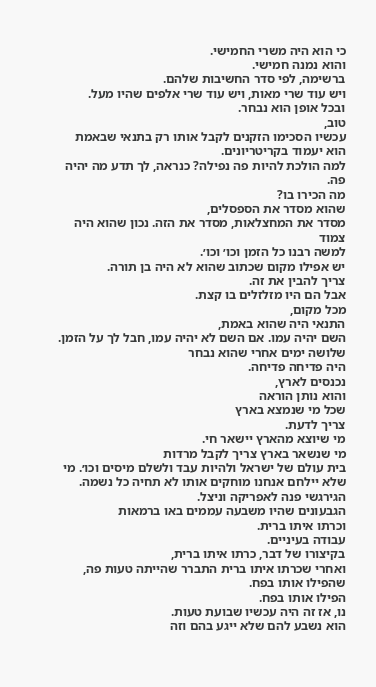כי הוא היה משרי החמישי.
והוא נמנה חמישי.
ברשימה, לפי סדר החשיבות שלהם.
ויש עוד שרי מאות, ויש עוד שרי אלפים שהיו מעל.
ובכל אופן הוא נבחר.
טוב,
עכשיו הסכימו הזקנים לקבל אותו רק בתנאי שבאמת
הוא יעמוד בקריטריונים.
למה הולכת להיות פה נפילה? כנראה, לך תדע מה יהיה פה.
מה הכירו בו?
שהוא מסדר את הספסלים,
מסדר את המחצלאות, מסדר את הזה. נכון שהוא היה צמוד
למשה רבנו כל הזמן וכו׳ וכו׳.
יש אפילו מקום שכתוב שהוא לא היה בן תורה.
צריך להבין את זה.
אבל הם היו מזלזלים בו קצת.
מכל מקום,
התנאי היה שהוא באמת,
השם יהיה עמו. אם השם לא יהיה עמו, חבל לך על הזמן.
שלושה ימים אחרי שהוא נבחר
היה פדיחה פדיחה.
נכנסים לארץ,
והוא נותן הוראה
שכל מי שנמצא בארץ
צריך לדעת.
מי שיוצא מהארץ יישאר חי.
מי שנשאר בארץ צריך לקבל מרדות
בית עולם של ישראל ולהיות עבד ולשלם מיסים וכו׳. מי שלא יילחם אנחנו מוחקים אותו לא תחיה כל נשמה.
הגירגשי פנה לאפריקה וניצל.
הגבעונים שהיו משבעה עממים באו ברמאות
וכרתו איתו ברית.
עבודה בעיניים.
בקיצורו של דבר, כרתו איתו ברית,
ואחרי שכרתו איתו ברית התברר שהייתה טעות פה, שהפילו אותו בפח.
הפילו אותו בפח.
נו, אז זה היה עכשיו שבועת טעות.
הוא נשבע להם שלא ייגע בהם וזה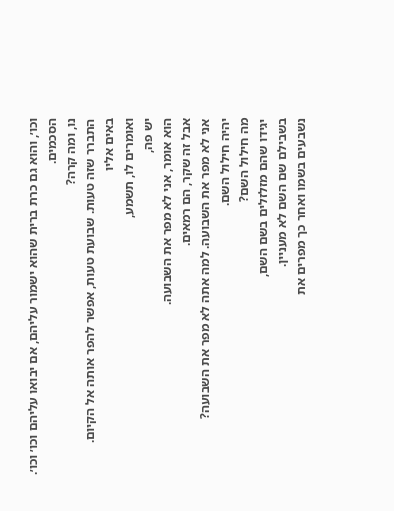וכו׳, והוא גם כרת ברית שהוא ישמור עליהם, אם יבואו עליהם וכו׳ וכו׳.
הסכמים.
נו, ומה קרה?
התברר שזה טעות. שבועת טעות, אפשר להפר אותה אל הקיום.
באים אליו
ואומרים לו, תשמע,
יש פה,
הוא אומר, אני לא מפר את השבועה.
אבל זה שקר, הם רמאים.
אני לא מפר את השבועה. למה אתה לא מפר את השבועה?
יהיה חילול השם.
מה חילול השם?
יגידו שהם מזלזלים בשם השם,
בשבילם שם השם לא מעניין.
נשבעים בשמו ואחר כך מפרים את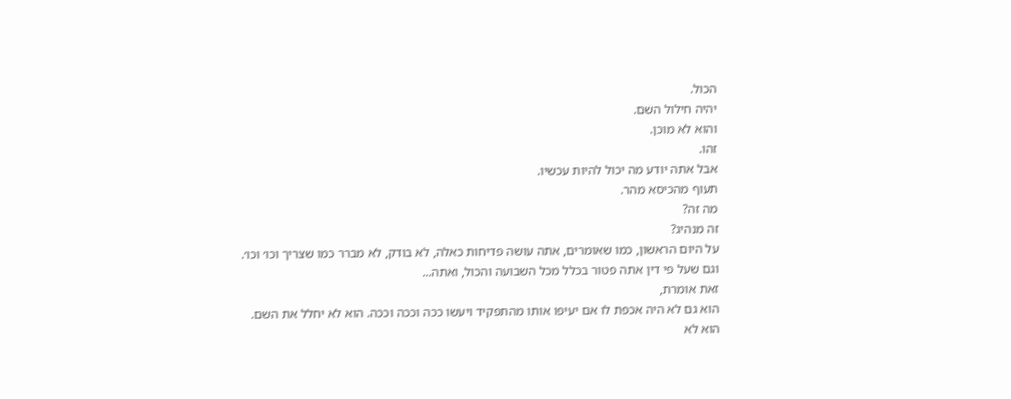הכול.
יהיה חילול השם.
והוא לא מוכן.
זהו.
אבל אתה יודע מה יכול להיות עכשיו.
תעוף מהכיסא מהר.
מה זה?
זה מנהיג?
על היום הראשון, כמו שאומרים, אתה עושה פדיחות כאלה, לא בודק, לא מברר כמו שצריך וכו׳ וכו׳.
וגם שעל פי דין אתה פטור בכלל מכל השבועה והכול, ואתה...
זאת אומרת,
הוא גם לא היה אכפת לו אם יעיפו אותו מהתפקיד ויעשו ככה וככה וככה. הוא לא יחלל את השם.
הוא לא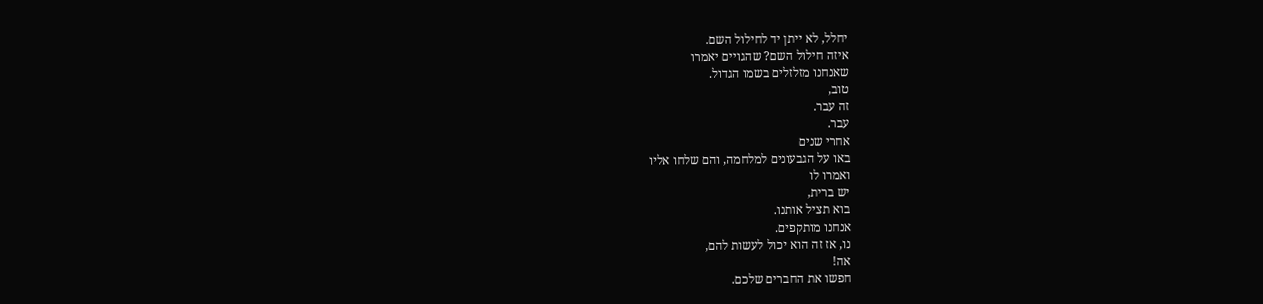יחלל, לא ייתן יד לחילול השם.
איזה חילול השם? שהגויים יאמרו
שאנחנו מזלזלים בשמו הגדול.
טוב,
זה עבר.
עבר.
אחרי שנים
באו על הגבעונים למלחמה, והם שלחו אליו
ואמרו לו
יש ברית,
בוא תציל אותנו.
אנחנו מותקפים.
נו, אז זה הוא יכול לעשות להם,
אה!
חפשו את החברים שלכם.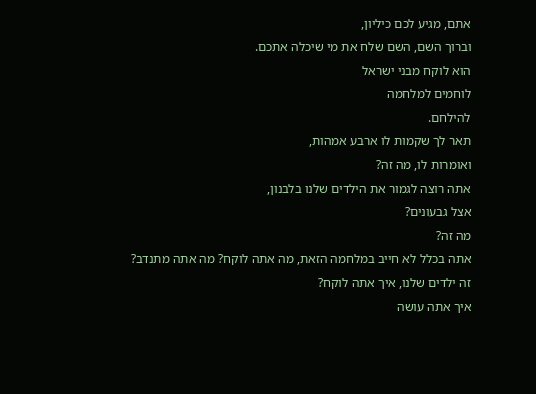אתם, מגיע לכם כיליון,
וברוך השם, השם שלח את מי שיכלה אתכם.
הוא לוקח מבני ישראל
לוחמים למלחמה
להילחם.
תאר לך שקמות לו ארבע אמהות,
ואומרות לו, מה זה?
אתה רוצה לגמור את הילדים שלנו בלבנון,
אצל גבעונים?
מה זה?
אתה בכלל לא חייב במלחמה הזאת, מה אתה לוקח? מה אתה מתנדב?
זה ילדים שלנו, איך אתה לוקח?
איך אתה עושה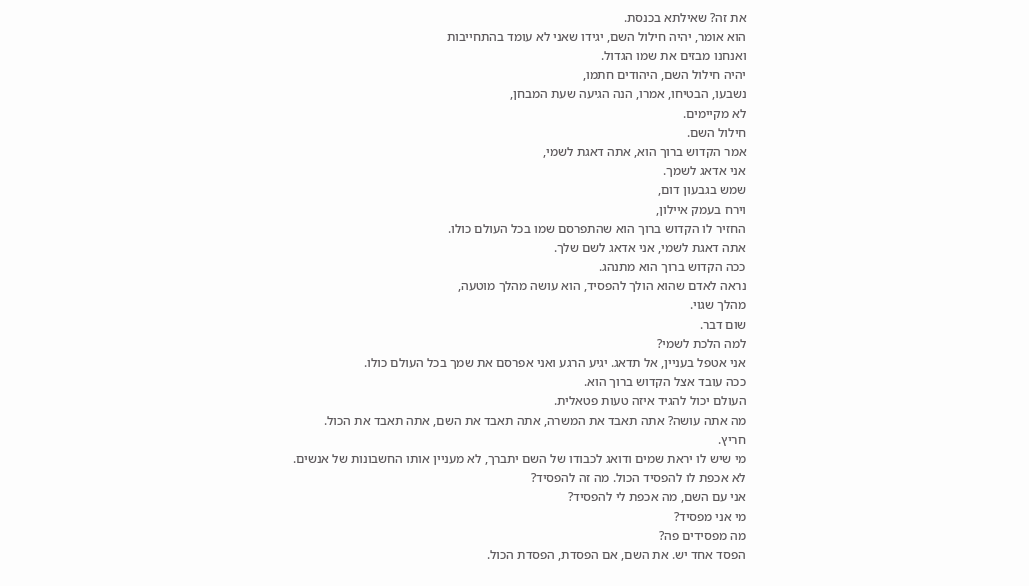את זה? שאילתא בכנסת.
הוא אומר, יהיה חילול השם, יגידו שאני לא עומד בהתחייבות
ואנחנו מבזים את שמו הגדול.
יהיה חילול השם, היהודים חתמו,
נשבעו, הבטיחו, אמרו, הנה הגיעה שעת המבחן,
לא מקיימים.
חילול השם.
אמר הקדוש ברוך הוא, אתה דאגת לשמי,
אני אדאג לשמך.
שמש בגבעון דום,
וירח בעמק איילון,
החזיר לו הקדוש ברוך הוא שהתפרסם שמו בכל העולם כולו.
אתה דאגת לשמי, אני אדאג לשם שלך.
ככה הקדוש ברוך הוא מתנהג.
נראה לאדם שהוא הולך להפסיד, הוא עושה מהלך מוטעה,
מהלך שגוי.
שום דבר.
למה הלכת לשמי?
אני אטפל בעניין, אל תדאג. יגיע הרגע ואני אפרסם את שמך בכל העולם כולו.
ככה עובד אצל הקדוש ברוך הוא.
העולם יכול להגיד איזה טעות פטאלית.
מה אתה עושה? אתה תאבד את המשרה, אתה תאבד את השם, אתה תאבד את הכול.
חריץ.
מי שיש לו יראת שמים ודואג לכבודו של השם יתברך, לא מעניין אותו החשבונות של אנשים.
לא אכפת לו להפסיד הכול. מה זה להפסיד?
אני עם השם, מה אכפת לי להפסיד?
מי אני מפסיד?
מה מפסידים פה?
הפסד אחד יש. את השם, אם הפסדת, הפסדת הכול.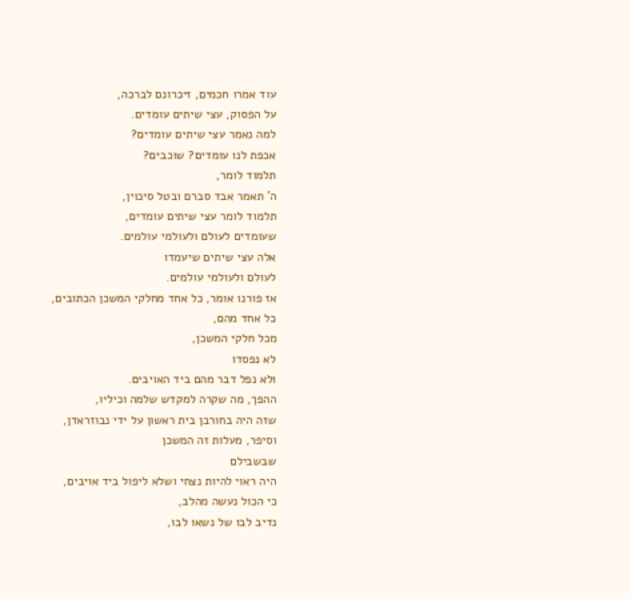עוד אמרו חכמים, זיכרונם לברכה,
על הפסוק, עצי שיתים עומדים.
למה נאמר עצי שיתים עומדים?
אכפת לנו עומדים? שוכבים?
תלמוד לומר,
ה' תאמר אבד סברם ובטל סיכוין,
תלמוד לומר עצי שיתים עומדים,
שעומדים לעולם ולעולמי עולמים.
אלה עצי שיתים שיעמדו
לעולם ולעולמי עולמים.
אז פורנו אומר, כל אחד מחלקי המשכן הכתובים,
כל אחד מהם,
מכל חלקי המשכן,
לא נפסדו
ולא נפל דבר מהם ביד האויבים.
ההפך, מה שקרה למקדש שלמה וכיליו,
שזה היה בחורבן בית ראשון על ידי נבוזראדן,
וסיפר, מעלות זה המשכן
שבשבילם
היה ראוי להיות נצחי ושלא ליפול ביד אויבים,
כי הכול נעשה מהלב,
נדיב לבו של נשאו לבו,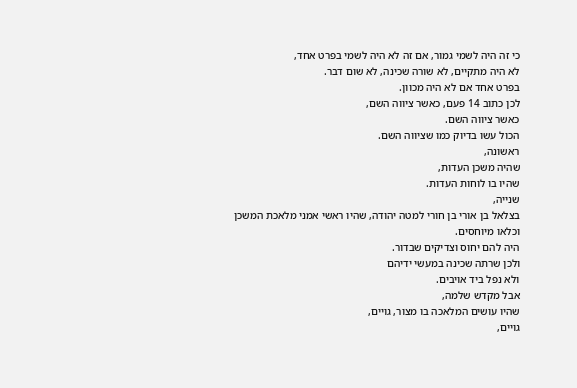כי זה היה לשמי גמור, אם זה לא היה לשמי בפרט אחד,
לא היה מתקיים, לא שורה שכינה, לא שום דבר.
בפרט אחד אם לא היה מכוון.
לכן כתוב 14 פעם, כאשר ציווה השם,
כאשר ציווה השם.
הכול עשו בדיוק כמו שציווה השם.
ראשונה,
שהיה משכן העדות,
שהיו בו לוחות העדות.
שנייה,
בצלאל בן אורי בן חורי למטה יהודה, שהיו ראשי אמני מלאכת המשכן
וכלאו מיוחסים.
היה להם יחוס וצדיקים שבדור.
ולכן שרתה שכינה במעשי ידיהם
ולא נפל ביד אויבים.
אבל מקדש שלמה,
שהיו עושים המלאכה בו מצור, גויים,
גויים,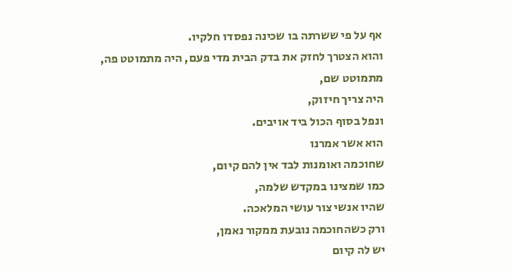אף על פי ששרתה בו שכינה נפסדו חלקיו.
והוא הצטרך לחזק את בדק הבית מדי פעם, היה מתמוטט פה,
מתמוטט שם,
היה צריך חיזוק,
ונפל בסוף הכול ביד אויבים.
הוא אשר אמרנו
שחוכמה ואומנות לבד אין להם קיום,
כמו שמצינו במקדש שלמה,
שהיו אנשי צור עושי המלאכה.
ורק כשהחוכמה נובעת ממקור נאמן,
יש לה קיום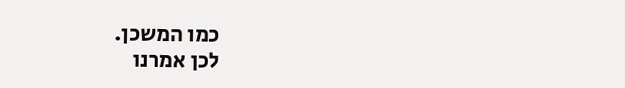כמו המשכן.
לכן אמרנו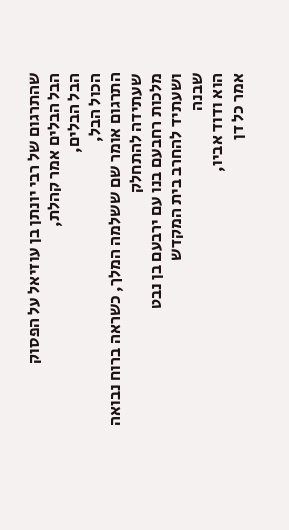שהתרגום של רבי יונתן בן עוזיאל על הפסוק
הבל הבלים אמר קהלת,
הבל הבלים,
הכול הבל,
התרגום אומר שם ששלמה המלך, כשראה ברוח נבואה
שעתידה להתחלק
מלכות רחבעם בנו עם ירבעם בן נבט
ושעתיד להחרב בית המקדש
שבנה
הוא ודוד אביו,
אמר כל דן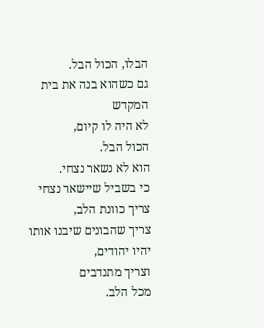הבלו, הכול הבל.
גם כשהוא בנה את בית המקדש
לא היה לו קיום,
הכול הבל.
הוא לא נשאר נצחי.
כי בשביל שיישאר נצחי
צריך כוונת הלב,
צריך שהבונים שיבנו אותו יהיו יהודים,
וצריך מתנדבים
מכל הלב.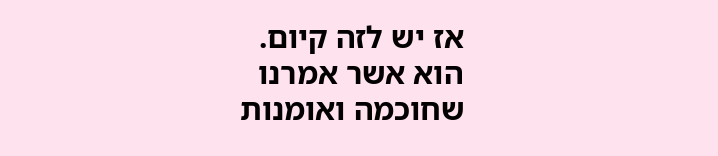אז יש לזה קיום.
הוא אשר אמרנו
שחוכמה ואומנות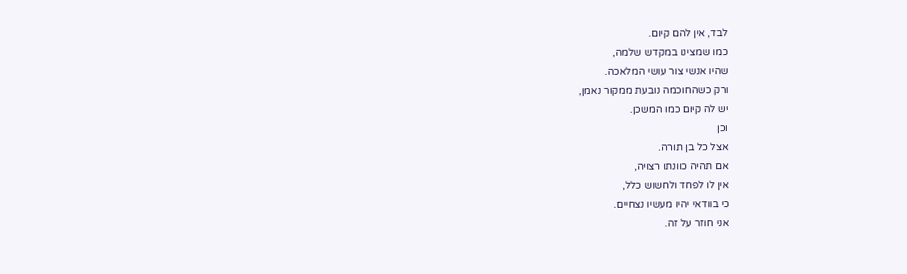לבד, אין להם קיום.
כמו שמצינו במקדש שלמה,
שהיו אנשי צור עושי המלאכה.
ורק כשהחוכמה נובעת ממקור נאמן,
יש לה קיום כמו המשכן.
וכן
אצל כל בן תורה.
אם תהיה כוונתו רצויה,
אין לו לפחד ולחשוש כלל,
כי בוודאי יהיו מעשיו נצחיים.
אני חוזר על זה.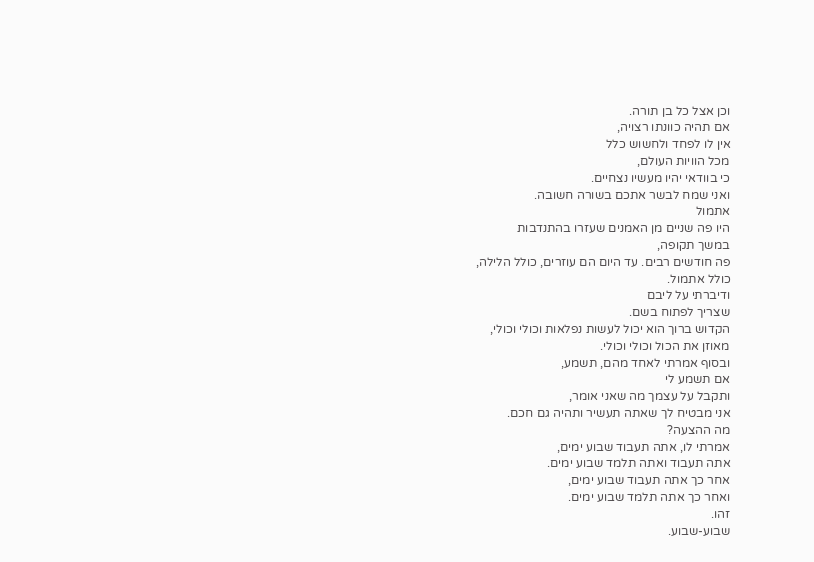וכן אצל כל בן תורה.
אם תהיה כוונתו רצויה,
אין לו לפחד ולחשוש כלל
מכל הוויות העולם,
כי בוודאי יהיו מעשיו נצחיים.
ואני שמח לבשר אתכם בשורה חשובה.
אתמול
היו פה שניים מן האמנים שעזרו בהתנדבות
במשך תקופה,
פה חודשים רבים. עד היום הם עוזרים, כולל הלילה,
כולל אתמול.
ודיברתי על ליבם
שצריך לפתוח בשם.
הקדוש ברוך הוא יכול לעשות נפלאות וכולי וכולי,
מאוזן את הכול וכולי וכולי.
ובסוף אמרתי לאחד מהם, תשמע,
אם תשמע לי
ותקבל על עצמך מה שאני אומר,
אני מבטיח לך שאתה תעשיר ותהיה גם חכם.
מה ההצעה?
אמרתי לו, אתה תעבוד שבוע ימים,
אתה תעבוד ואתה תלמד שבוע ימים.
אחר כך אתה תעבוד שבוע ימים,
ואחר כך אתה תלמד שבוע ימים.
זהו.
שבוע-שבוע.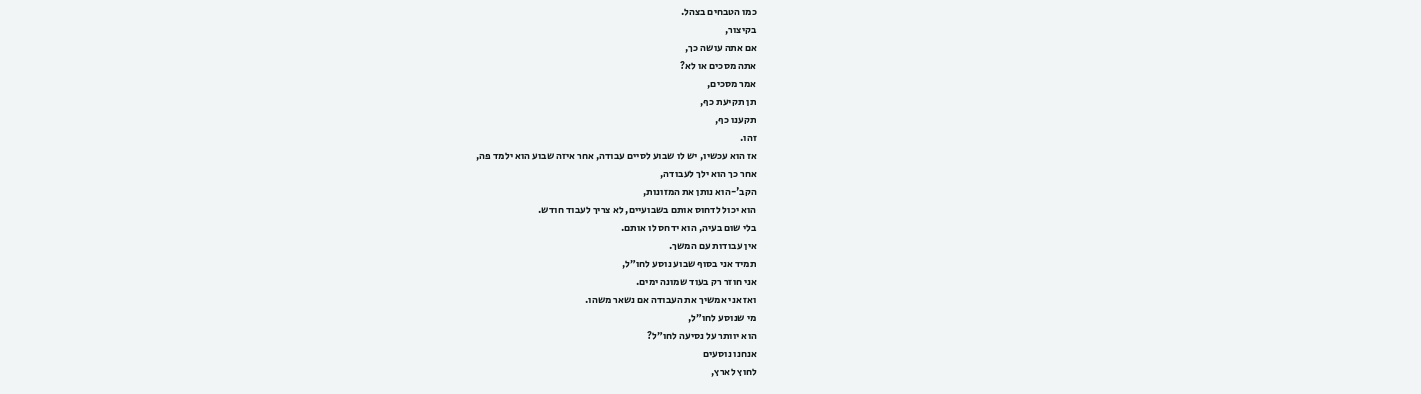כמו הטבחים בצהל.
בקיצור,
אם אתה עושה כך,
אתה מסכים או לא?
אמר מסכים,
תן תקיעת כף,
תקענו כף,
זהו.
אז הוא עכשיו, יש לו שבוע לסיים עבודה, אחר איזה שבוע הוא ילמד פה,
אחר כך הוא ילך לעבודה,
הקב'-הוא נותן את המזונות,
הוא יכול לדחוס אותם בשבועיים, לא צריך לעבוד חודש.
בלי שום בעיה, הוא ידחס לו אותם.
אין עבודות עם המשך.
תמיד אני בסוף שבוע נוסע לחו״ל,
אני חוזר רק בעוד שמונה ימים.
ואז אני אמשיך את העבודה אם נשאר משהו.
מי שנוסע לחו״ל,
הוא יוותר על נסיעה לחו״ל?
אנחנו נוסעים
לחוץ לארץ,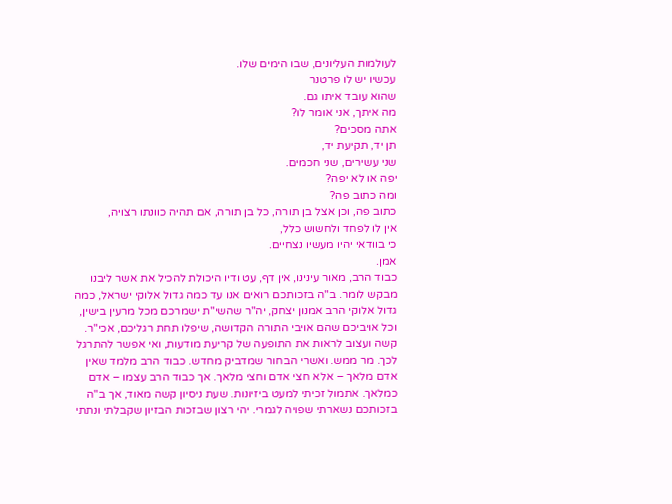לעולמות העליונים, שבו הימים שלו.
עכשיו יש לו פרטנר
שהוא עובד איתו גם.
מה איתך, אני אומר לו?
אתה מסכים?
תן יד, תקיעת יד,
שני עשירים, שני חכמים.
יפה או לא יפה?
ומה כתוב פה?
כתוב פה, וכן אצל בן תורה, כל בן תורה, אם תהיה כוונתו רצויה,
אין לו לפחד ולחשוש כלל,
כי בוודאי יהיו מעשיו נצחיים.
אמן.
כבוד הרב, מאור עינינו, אין דף, עט ודיו היכולת להכיל את אשר ליבנו מבקש לומר. ב"ה בזכותכם רואים אנו עד כמה גדול אלוקי ישראל, כמה גדול אלוקי הרב אמנון יצחק, יה"ר שהשי"ת ישמרכם מכל מרעין בישין, וכל אויביכם שהם אויבי התורה הקדושה, שיפלו תחת רגליכם, אכי"ר. קשה ועצוב לראות את התופעה של קריעת מודעות, ואי אפשר להתרגל לכך. מר ממש. ואשרי הבחור שמדביק מחדש. כבוד הרב מלמד שאין אדם מלאך – אלא חצי אדם וחצי מלאך. אך כבוד הרב עצמו – אדם כמלאך. אתמול זכיתי למעט ביזיונות. שעת ניסיון קשה מאוד, אך ב"ה בזכותכם נשארתי שפויה לגמרי. יהי רצון שבזכות הבזיון שקבלתי ונתתי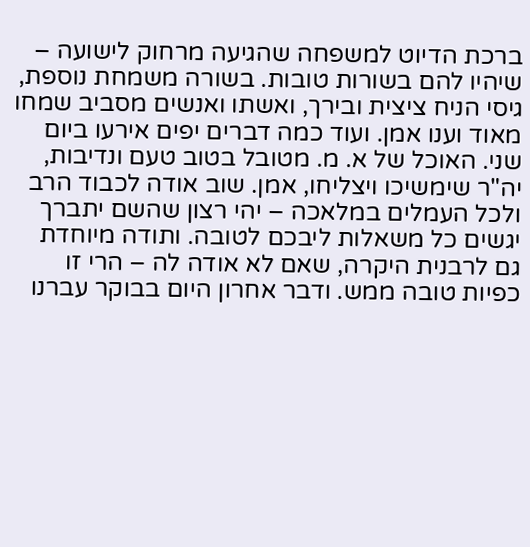ברכת הדיוט למשפחה שהגיעה מרחוק לישועה – שיהיו להם בשורות טובות. בשורה משמחת נוספת, גיסי הניח ציצית ובירך, ואשתו ואנשים מסביב שמחו מאוד וענו אמן. ועוד כמה דברים יפים אירעו ביום שני. האוכל של א. מ. מטובל בטוב טעם ונדיבות, יה"ר שימשיכו ויצליחו, אמן. שוב אודה לכבוד הרב ולכל העמלים במלאכה – יהי רצון שהשם יתברך יגשים כל משאלות ליבכם לטובה. ותודה מיוחדת גם לרבנית היקרה, שאם לא אודה לה – הרי זו כפיות טובה ממש. ודבר אחרון היום בבוקר עברנו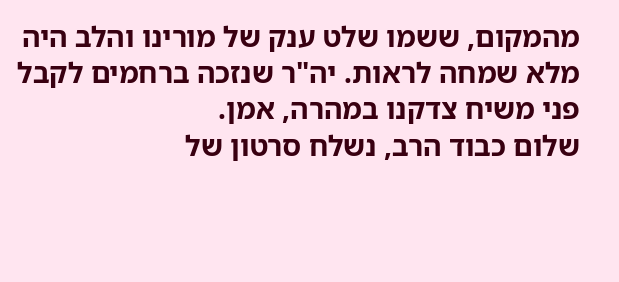מהמקום, ששמו שלט ענק של מורינו והלב היה מלא שמחה לראות. יה"ר שנזכה ברחמים לקבל פני משיח צדקנו במהרה, אמן.
שלום כבוד הרב, נשלח סרטון של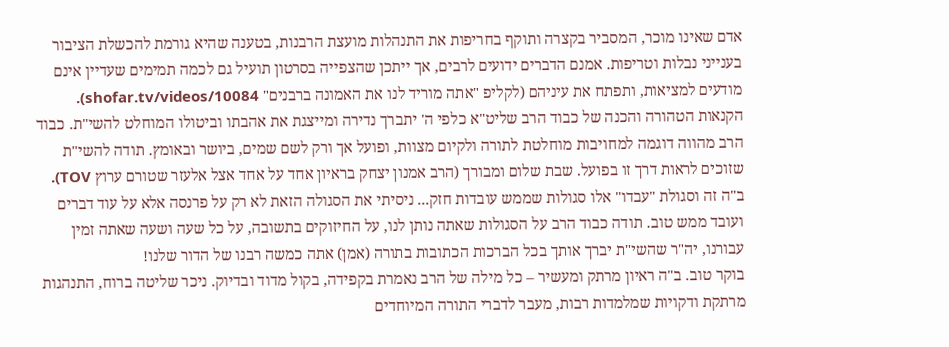אדם שאינו מוכר, המסביר בקצרה ותוקף בחריפות את התנהלות מועצת הרבנות, בטענה שהיא גורמת להכשלת הציבור בענייני נבלות וטריפות. אמנם הדברים ידועים לרבים, אך ייתכן שהצפייה בסרטון תועיל גם לכמה תמימים שעדיין אינם מודעים למציאות, ותפתח את עיניהם (לקליפ "אתה מוריד לנו את האמונה ברבנים" shofar.tv/videos/10084).
הקנאות הטהורה והכנה של כבוד הרב שליט"א כלפי ה' יתברך נדירה ומייצגת את אהבתו וביטולו המוחלט להשי"ת. כבוד הרב מהווה דוגמה למחויבות מוחלטת לתורה ולקיום מצוות, ופועל אך ורק לשם שמים, ביושר ובאומץ. תודה להשי"ת שזוכים לראות דרך זו בפועל. שבת שלום ומבורך (הרב אמנון יצחק בראיון אחד על אחד אצל אלעזר שטורם ערוץ TOV).
ב"ה זה וסגולת "עבדו" אלו סגולות שממש עובדות חזק... ניסיתי את הסגולה הזאת לא רק על פרנסה אלא על עוד דברים ועובד ממש טוב. תודה כבוד הרב על הסגולות שאתה נותן לנו, על החיזוקים בתשובה, על כל שעה ושעה שאתה זמין עבורנו, יה"ר שהשי"ת יברך אותך בכל הברכות הכתובות בתורה (אמן) אתה כמשה רבנו של הדור שלנו!
בוקר טוב. ב"ה ראיון מרתק ומעשיר – כל מילה של הרב נאמרת בקפידה, בקול מדוד ובדיוק. ניכר שליטה ברוח, התנהגות מרתקת ודקויות שמלמדות רבות, מעבר לדברי התורה המיוחדים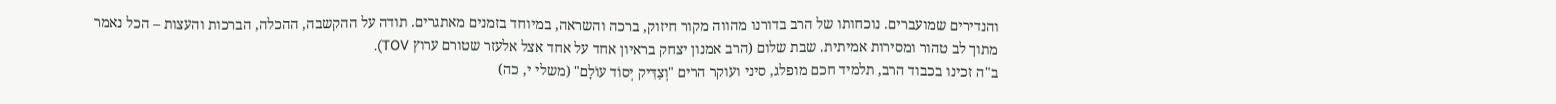והנדירים שמועברים. נוכחותו של הרב בדורנו מהווה מקור חיזוק, ברכה והשראה, במיוחד בזמנים מאתגרים. תודה על ההקשבה, ההכלה, הברכות והעצות – הכל נאמר מתוך לב טהור ומסירות אמיתית. שבת שלום (הרב אמנון יצחק בראיון אחד על אחד אצל אלעזר שטורם ערוץ TOV).
ב"ה זכינו בכבוד הרב, תלמיד חכם מופלג, סיני ועוקר הרים "וְצַדִּיק יְסוֹד עוֹלָם" (משלי י, כה)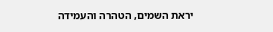יראת השמים, הטהרה והעמידה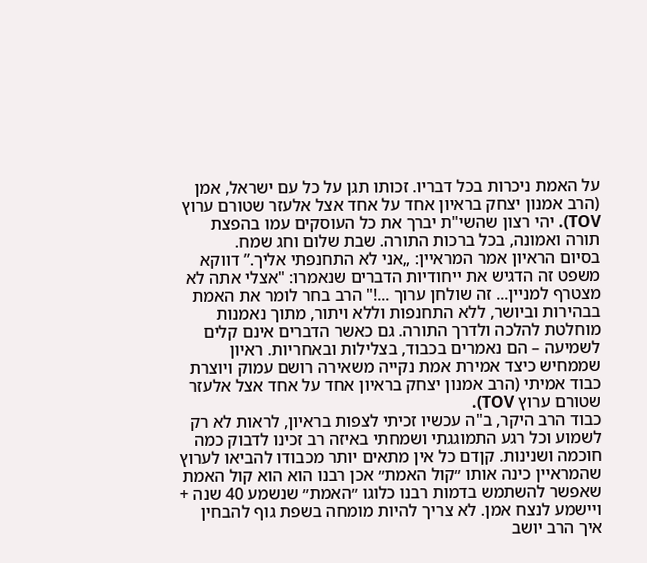על האמת ניכרות בכל דבריו. זכותו תגן על כל עם ישראל, אמן (הרב אמנון יצחק בראיון אחד על אחד אצל אלעזר שטורם ערוץ TOV). יהי רצון שהשי"ת יברך את כל העוסקים עמו בהפצת תורה ואמונה, בכל ברכות התורה. שבת שלום וחג שמח.
בסיום הראיון אמר המראיין: „אני לא התחנפתי אליך.” דווקא משפט זה הדגיש את ייחודיות הדברים שנאמרו: "אצלי אתה לא מצטרף למניין... זה שולחן ערוך ...!" הרב בחר לומר את האמת בבהירות וביושר, ללא התחנפות וללא ויתור, מתוך נאמנות מוחלטת להלכה ולדרך התורה. גם כאשר הדברים אינם קלים לשמיעה – הם נאמרים בכבוד, בצלילות ובאחריות. ראיון שממחיש כיצד אמירת אמת נקייה משאירה רושם עמוק ויוצרת כבוד אמיתי (הרב אמנון יצחק בראיון אחד על אחד אצל אלעזר שטורם ערוץ TOV).
כבוד הרב היקר, ב"ה עכשיו זכיתי לצפות בראיון, לראות לא רק לשמוע וכל רגע התמוגגתי ושמחתי באיזה רב זכינו לדבוק כמה חוכמה ושנינות. קןדם כל אין מתאים יותר מכבודו להביאו לערוץ שהמראיין כינה אותו ״קול האמת״ אכן רבנו הוא הוא קול האמת שאפשר להשתמש בדמות רבנו כלוגו ״האמת״ שנשמע 40 שנה + ויישמע לנצח אמן. לא צריך להיות מומחה בשפת גוף להבחין איך הרב יושב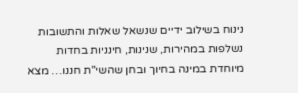נינוח בשילוב ידיים שנשאל שאלות והתשובות נשלפות במהירות, שנינות, חינניות בחדות מיוחדת במינה בחיוך ובחן שהשי"ת חננו… מצא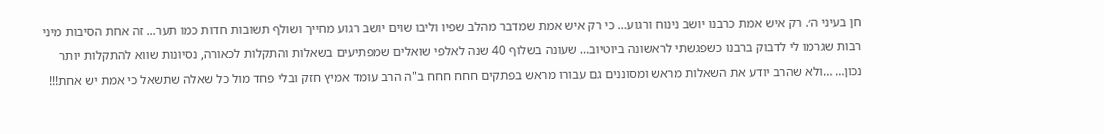חן בעיני ה׳. רק איש אמת כרבנו יושב נינוח ורגוע… כי רק איש אמת שמדבר מהלב שפיו וליבו שוים יושב רגוע מחייך ושולף תשובות חדות כמו תער... זה אחת הסיבות מיני רבות שגרמו לי לדבוק ברבנו כשפגשתי לראשונה ביוטיוב… שעונה בשלוף 40 שנה לאלפי שואלים שמפתיעים בשאלות והתקלות לכאורה, נסיונות שווא להתקלות יותר נכון… …ולא שהרב יודע את השאלות מראש ומסוננים גם עבורו מראש בפתקים חחח חחח ב"ה הרב עומד אמיץ חזק ובלי פחד מול כל שאלה שתשאל כי אמת יש אחת!!!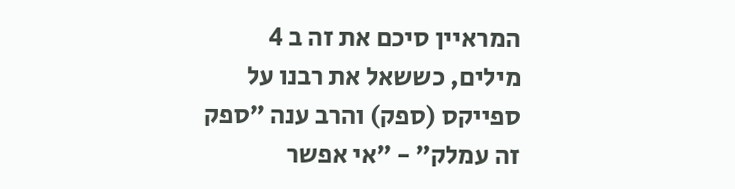המראיין סיכם את זה ב 4 מילים, כששאל את רבנו על ספייקס (ספק) והרב ענה ״ספק זה עמלק״ - ״אי אפשר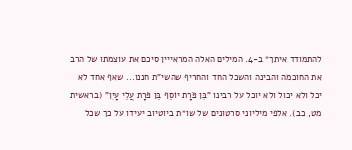להתמודד איתך״ ב-4. המילים האלה המראייין סיכם את עוצמתו של הרב את החוכמה והבינה והשכל החד והחריף שהשי"ת חננו... שאף אחד לא יכל ולא יכול ולא יוכל על רבינו "בֵּן פֹּרָת יוֹסֵף בֵּן פֹּרָת עֲלֵי עָיִן" (בראשית מט, כב). אלפי מיליוני סרטונים של שו״ת ביוטיוב יעידו על כך שכל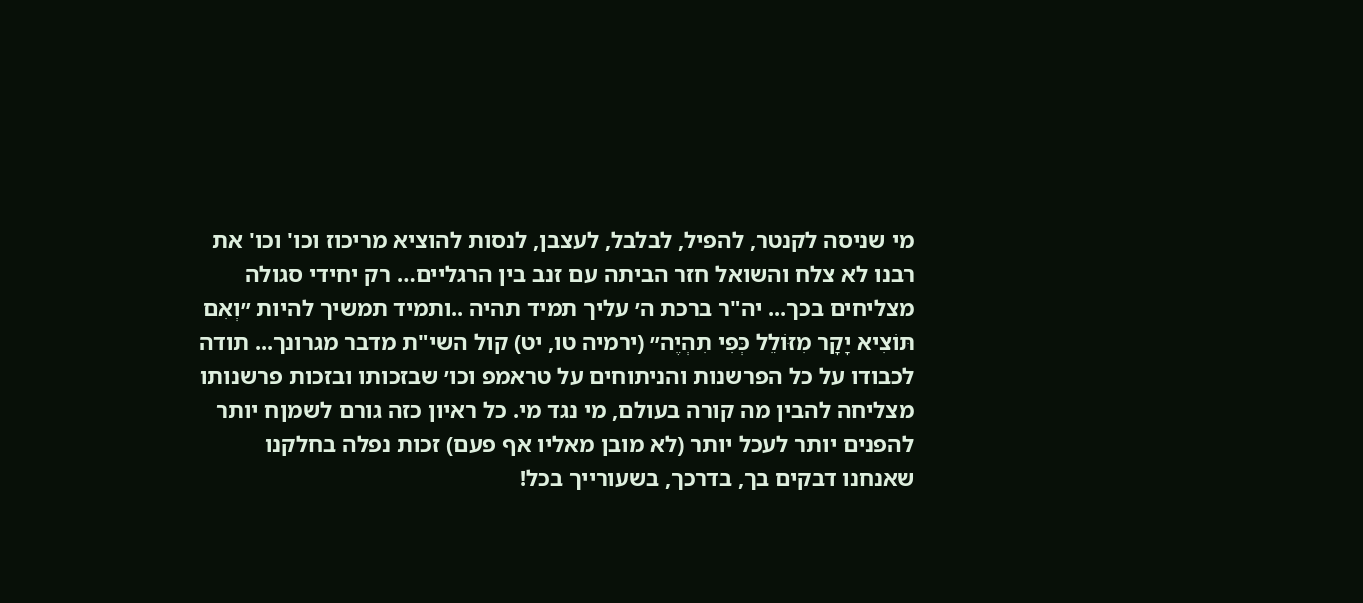מי שניסה לקנטר, להפיל, לבלבל, לעצבן, לנסות להוציא מריכוז וכו' וכו' את רבנו לא צלח והשואל חזר הביתה עם זנב בין הרגליים… רק יחידי סגולה מצליחים בכך... יה"ר ברכת ה׳ עליך תמיד תהיה ..ותמיד תמשיך להיות ״וְאִם תּוֹצִיא יָקָר מִזּוֹלֵל כְּפִי תִהְיֶה״ (ירמיה טו, יט) קול השי"ת מדבר מגרונך... תודה לכבודו על כל הפרשנות והניתוחים על טראמפ וכו׳ שבזכותו ובזכות פרשנותו מצליחה להבין מה קורה בעולם, מי נגד מי. כל ראיון כזה גורם לשמןח יותר להפנים יותר לעכל יותר (לא מובן מאליו אף פעם) זכות נפלה בחלקנו שאנחנו דבקים בך, בדרכך, בשעורייך בכל!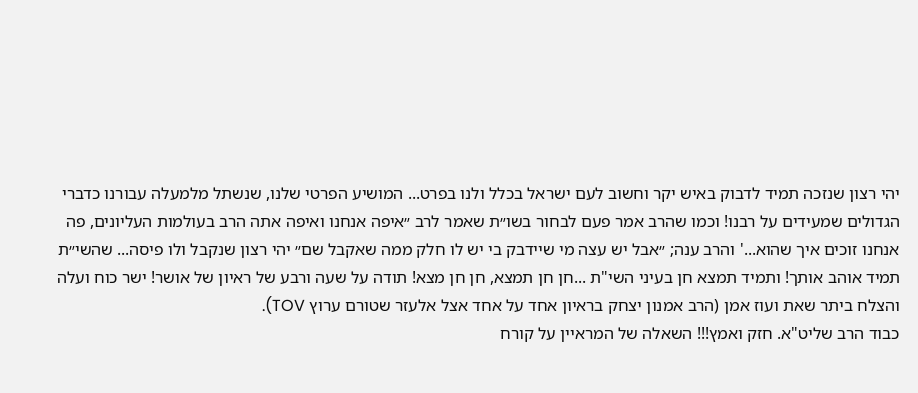יהי רצון שנזכה תמיד לדבוק באיש יקר וחשוב לעם ישראל בכלל ולנו בפרט... המושיע הפרטי שלנו, שנשתל מלמעלה עבורנו כדברי הגדולים שמעידים על רבנו! וכמו שהרב אמר פעם לבחור בשו״ת שאמר לרב ״איפה אנחנו ואיפה אתה הרב בעולמות העליונים, פה אנחנו זוכים איך שהוא...' והרב ענה; ״אבל יש עצה מי שיידבק בי יש לו חלק ממה שאקבל שם״ יהי רצון שנקבל ולו פיסה... שהשי״ת תמיד אוהב אותך! ותמיד תמצא חן בעיני השי"ת ...חן חן תמצא, חן חן מצא! תודה על שעה ורבע של ראיון של אושר! ישר כוח ועלה והצלח ביתר שאת ועוז אמן (הרב אמנון יצחק בראיון אחד על אחד אצל אלעזר שטורם ערוץ TOV).
כבוד הרב שליט"א. חזק ואמץ!!! השאלה של המראיין על קורח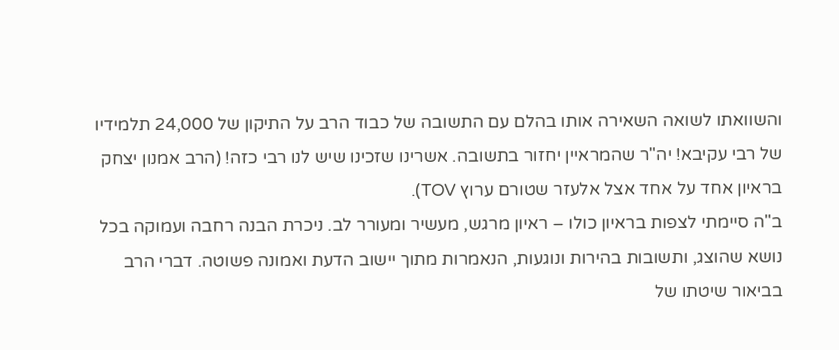והשוואתו לשואה השאירה אותו בהלם עם התשובה של כבוד הרב על התיקון של 24,000 תלמידיו של רבי עקיבא! יה"ר שהמראיין יחזור בתשובה. אשרינו שזכינו שיש לנו רבי כזה! (הרב אמנון יצחק בראיון אחד על אחד אצל אלעזר שטורם ערוץ TOV).
ב"ה סיימתי לצפות בראיון כולו – ראיון מרגש, מעשיר ומעורר לב. ניכרת הבנה רחבה ועמוקה בכל נושא שהוצג, ותשובות בהירות ונוגעות, הנאמרות מתוך יישוב הדעת ואמונה פשוטה. דברי הרב בביאור שיטתו של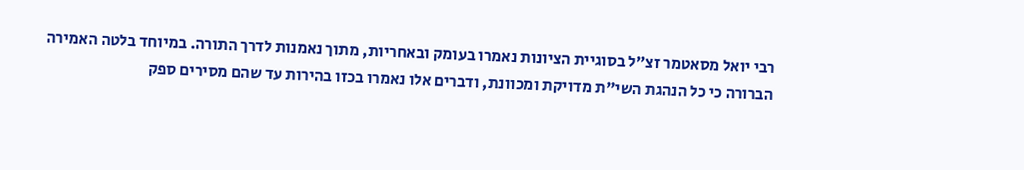רבי יואל מסאטמר זצ״ל בסוגיית הציונות נאמרו בעומק ובאחריות, מתוך נאמנות לדרך התורה. במיוחד בלטה האמירה הברורה כי כל הנהגת השי"ת מדויקת ומכוונת, ודברים אלו נאמרו בכזו בהירות עד שהם מסירים ספק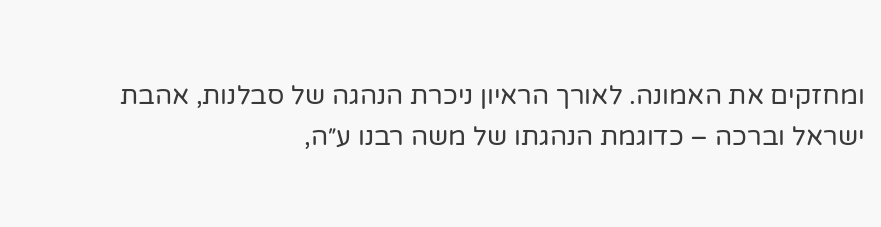ומחזקים את האמונה. לאורך הראיון ניכרת הנהגה של סבלנות, אהבת ישראל וברכה – כדוגמת הנהגתו של משה רבנו ע״ה,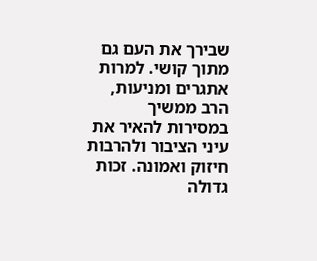שבירך את העם גם מתוך קושי. למרות אתגרים ומניעות, הרב ממשיך במסירות להאיר את עיני הציבור ולהרבות חיזוק ואמונה. זכות גדולה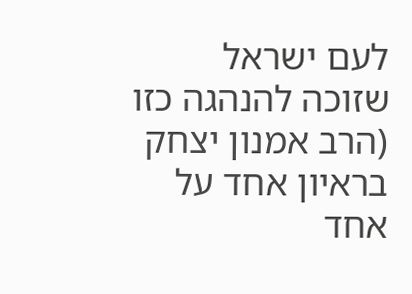לעם ישראל שזוכה להנהגה כזו (הרב אמנון יצחק בראיון אחד על אחד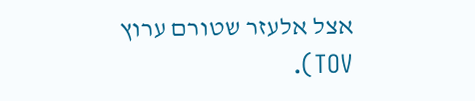אצל אלעזר שטורם ערוץ TOV).